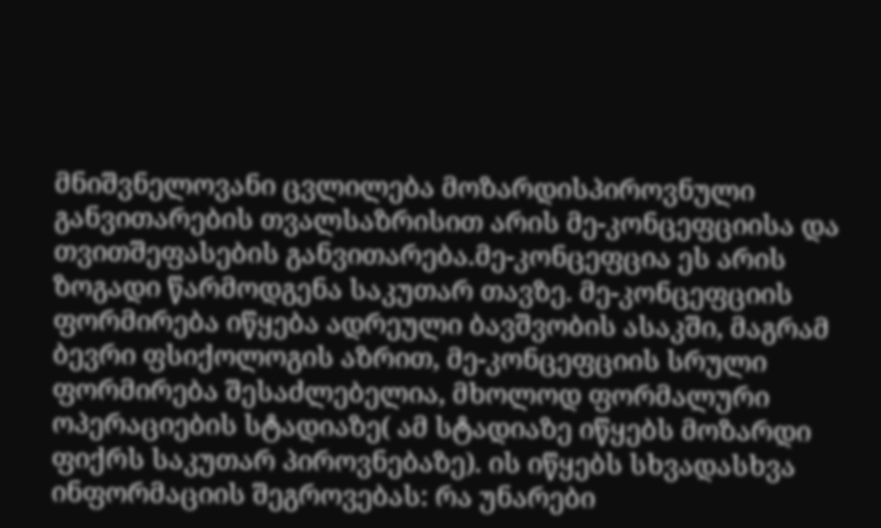მნიშვნელოვანი ცვლილება მოზარდისპიროვნული განვითარების თვალსაზრისით არის მე-კონცეფციისა და თვითშეფასების განვითარება.მე-კონცეფცია ეს არის ზოგადი წარმოდგენა საკუთარ თავზე. მე-კონცეფციის ფორმირება იწყება ადრეული ბავშვობის ასაკში, მაგრამ ბევრი ფსიქოლოგის აზრით, მე-კონცეფციის სრული ფორმირება შესაძლებელია, მხოლოდ ფორმალური ოპერაციების სტადიაზე( ამ სტადიაზე იწყებს მოზარდი ფიქრს საკუთარ პიროვნებაზე). ის იწყებს სხვადასხვა ინფორმაციის შეგროვებას: რა უნარები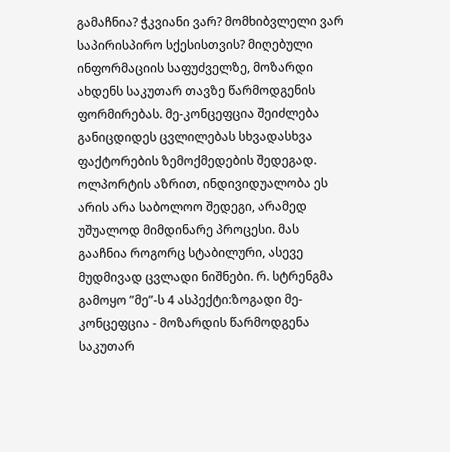გამაჩნია? ჭკვიანი ვარ? მომხიბვლელი ვარ საპირისპირო სქესისთვის? მიღებული ინფორმაციის საფუძველზე, მოზარდი ახდენს საკუთარ თავზე წარმოდგენის ფორმირებას. მე-კონცეფცია შეიძლება განიცდიდეს ცვლილებას სხვადასხვა ფაქტორების ზემოქმედების შედეგად. ოლპორტის აზრით, ინდივიდუალობა ეს არის არა საბოლოო შედეგი, არამედ უშუალოდ მიმდინარე პროცესი. მას გააჩნია როგორც სტაბილური, ასევე მუდმივად ცვლადი ნიშნები. რ. სტრენგმა გამოყო ”მე”-ს 4 ასპექტი:ზოგადი მე-კონცეფცია - მოზარდის წარმოდგენა საკუთარ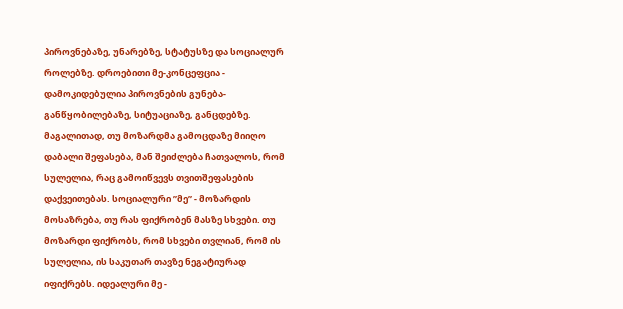პიროვნებაზე, უნარებზე, სტატუსზე და სოციალურ როლებზე. დროებითი მე-კონცეფცია - დამოკიდებულია პიროვნების გუნება-განწყობილებაზე, სიტუაციაზე, განცდებზე. მაგალითად, თუ მოზარდმა გამოცდაზე მიიღო დაბალი შეფასება, მან შეიძლება ჩათვალოს, რომ სულელია, რაც გამოიწვევს თვითშეფასების დაქვეითებას. სოციალური ”მე” - მოზარდის მოსაზრება, თუ რას ფიქრობენ მასზე სხვები. თუ მოზარდი ფიქრობს, რომ სხვები თვლიან, რომ ის სულელია, ის საკუთარ თავზე ნეგატიურად იფიქრებს. იდეალური მე -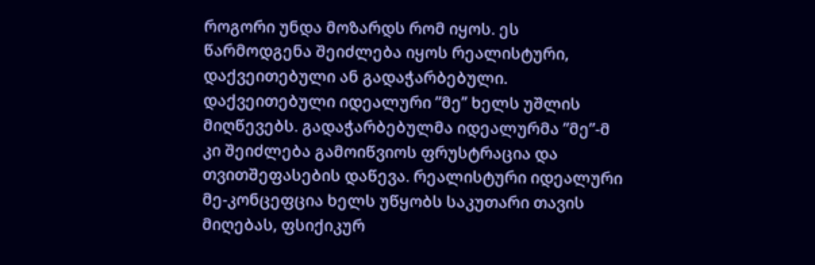როგორი უნდა მოზარდს რომ იყოს. ეს წარმოდგენა შეიძლება იყოს რეალისტური, დაქვეითებული ან გადაჭარბებული. დაქვეითებული იდეალური ”მე’’ ხელს უშლის მიღწევებს. გადაჭარბებულმა იდეალურმა ”მე”-მ კი შეიძლება გამოიწვიოს ფრუსტრაცია და თვითშეფასების დაწევა. რეალისტური იდეალური მე-კონცეფცია ხელს უწყობს საკუთარი თავის მიღებას, ფსიქიკურ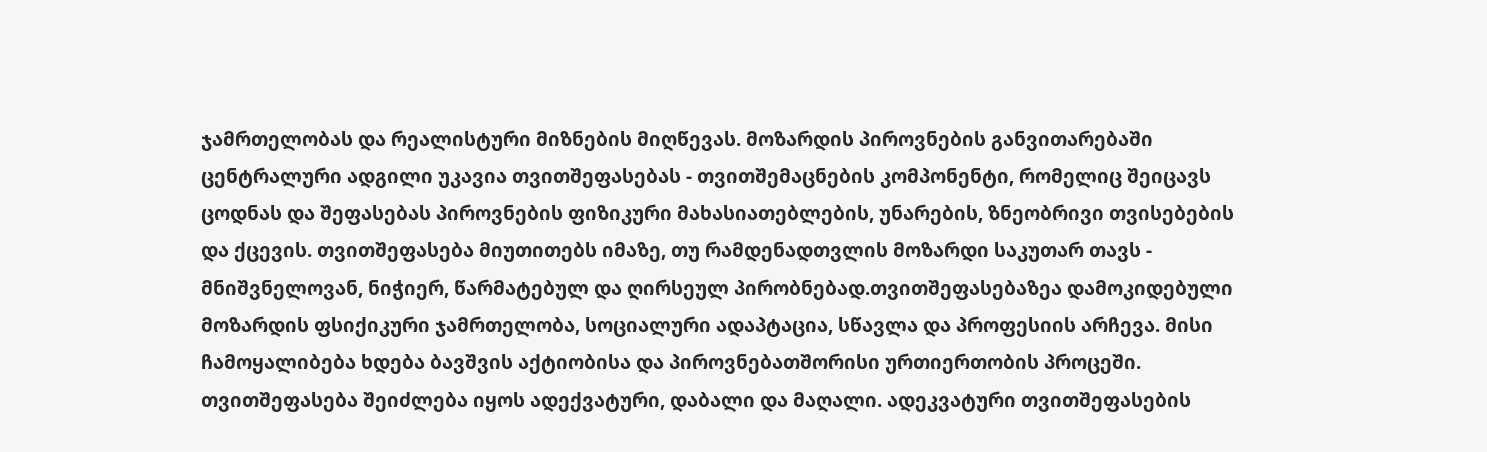ჯამრთელობას და რეალისტური მიზნების მიღწევას. მოზარდის პიროვნების განვითარებაში ცენტრალური ადგილი უკავია თვითშეფასებას - თვითშემაცნების კომპონენტი, რომელიც შეიცავს ცოდნას და შეფასებას პიროვნების ფიზიკური მახასიათებლების, უნარების, ზნეობრივი თვისებების და ქცევის. თვითშეფასება მიუთითებს იმაზე, თუ რამდენადთვლის მოზარდი საკუთარ თავს - მნიშვნელოვან, ნიჭიერ, წარმატებულ და ღირსეულ პირობნებად.თვითშეფასებაზეა დამოკიდებული მოზარდის ფსიქიკური ჯამრთელობა, სოციალური ადაპტაცია, სწავლა და პროფესიის არჩევა. მისი ჩამოყალიბება ხდება ბავშვის აქტიობისა და პიროვნებათშორისი ურთიერთობის პროცეში. თვითშეფასება შეიძლება იყოს ადექვატური, დაბალი და მაღალი. ადეკვატური თვითშეფასების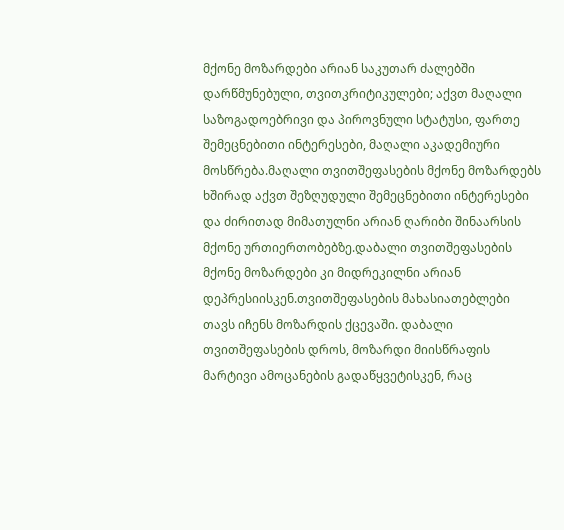მქონე მოზარდები არიან საკუთარ ძალებში დარწმუნებული, თვითკრიტიკულები; აქვთ მაღალი საზოგადოებრივი და პიროვნული სტატუსი, ფართე შემეცნებითი ინტერესები, მაღალი აკადემიური მოსწრება.მაღალი თვითშეფასების მქონე მოზარდებს ხშირად აქვთ შეზღუდული შემეცნებითი ინტერესები და ძირითად მიმათულნი არიან ღარიბი შინაარსის მქონე ურთიერთობებზე.დაბალი თვითშეფასების მქონე მოზარდები კი მიდრეკილნი არიან დეპრესიისკენ.თვითშეფასების მახასიათებლები თავს იჩენს მოზარდის ქცევაში. დაბალი თვითშეფასების დროს, მოზარდი მიისწრაფის მარტივი ამოცანების გადაწყვეტისკენ, რაც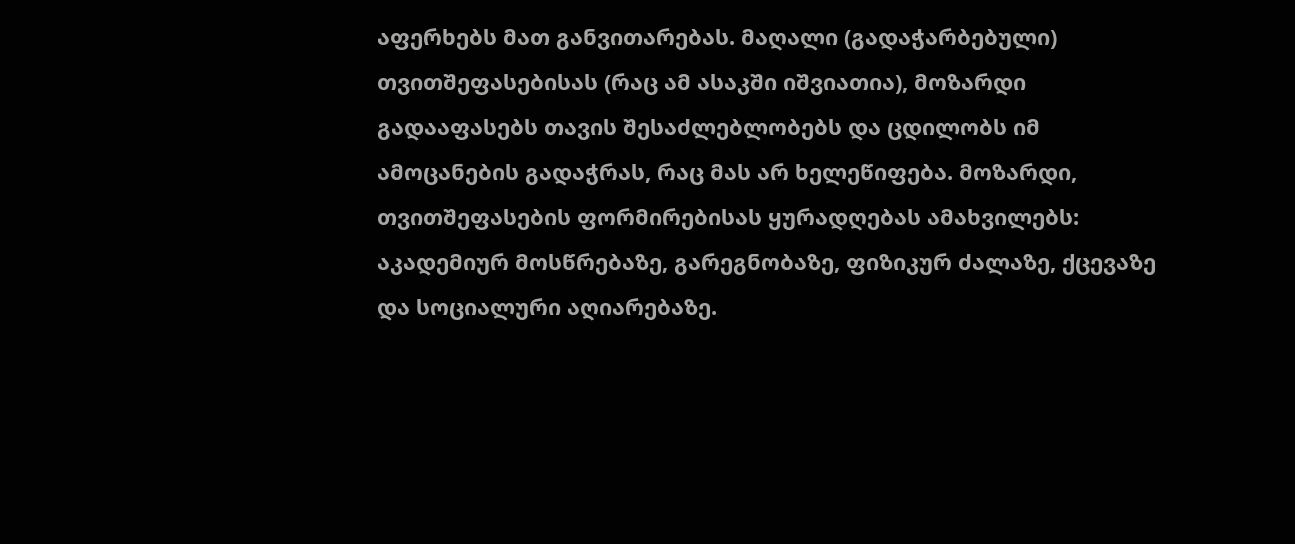აფერხებს მათ განვითარებას. მაღალი (გადაჭარბებული) თვითშეფასებისას (რაც ამ ასაკში იშვიათია), მოზარდი გადააფასებს თავის შესაძლებლობებს და ცდილობს იმ ამოცანების გადაჭრას, რაც მას არ ხელეწიფება. მოზარდი, თვითშეფასების ფორმირებისას ყურადღებას ამახვილებს: აკადემიურ მოსწრებაზე, გარეგნობაზე, ფიზიკურ ძალაზე, ქცევაზე და სოციალური აღიარებაზე.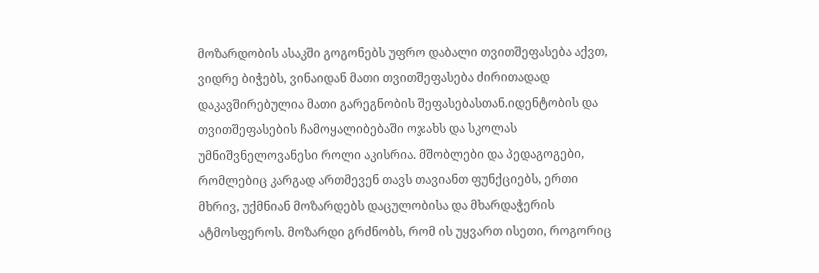მოზარდობის ასაკში გოგონებს უფრო დაბალი თვითშეფასება აქვთ, ვიდრე ბიჭებს, ვინაიდან მათი თვითშეფასება ძირითადად დაკავშირებულია მათი გარეგნობის შეფასებასთან.იდენტობის და თვითშეფასების ჩამოყალიბებაში ოჯახს და სკოლას უმნიშვნელოვანესი როლი აკისრია. მშობლები და პედაგოგები, რომლებიც კარგად ართმევენ თავს თავიანთ ფუნქციებს, ერთი მხრივ, უქმნიან მოზარდებს დაცულობისა და მხარდაჭერის ატმოსფეროს. მოზარდი გრძნობს, რომ ის უყვართ ისეთი, როგორიც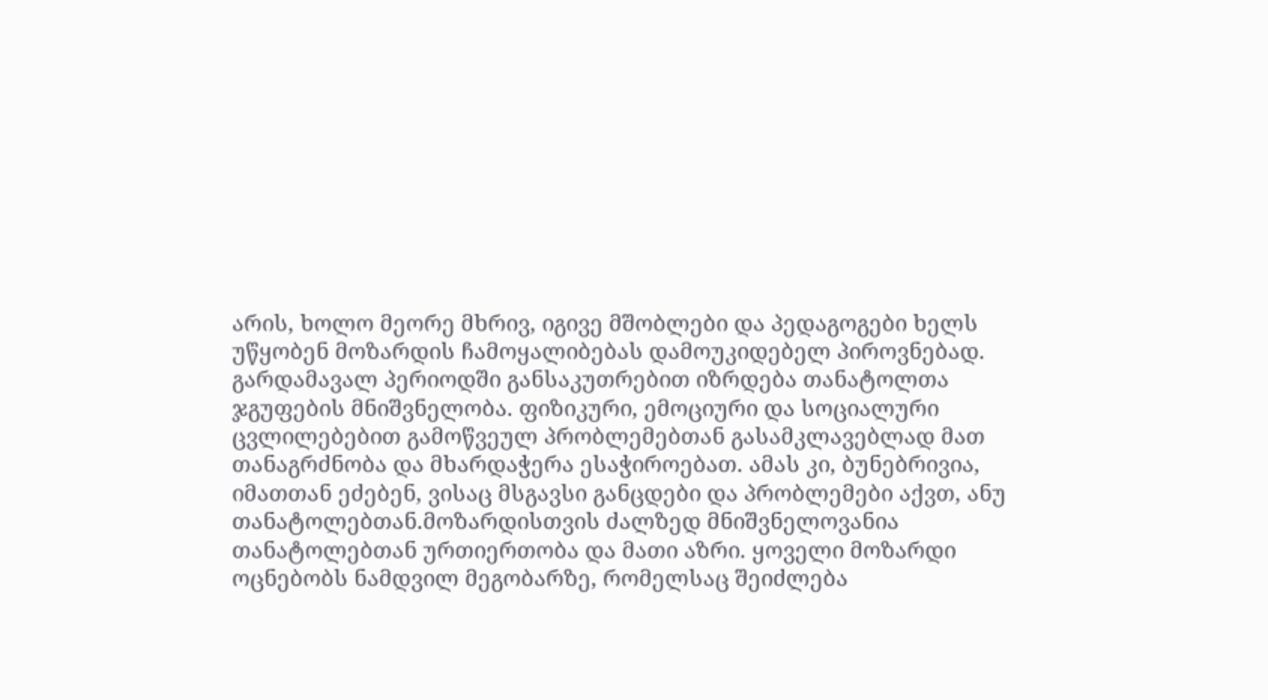არის, ხოლო მეორე მხრივ, იგივე მშობლები და პედაგოგები ხელს უწყობენ მოზარდის ჩამოყალიბებას დამოუკიდებელ პიროვნებად. გარდამავალ პერიოდში განსაკუთრებით იზრდება თანატოლთა ჯგუფების მნიშვნელობა. ფიზიკური, ემოციური და სოციალური ცვლილებებით გამოწვეულ პრობლემებთან გასამკლავებლად მათ თანაგრძნობა და მხარდაჭერა ესაჭიროებათ. ამას კი, ბუნებრივია, იმათთან ეძებენ, ვისაც მსგავსი განცდები და პრობლემები აქვთ, ანუ თანატოლებთან.მოზარდისთვის ძალზედ მნიშვნელოვანია თანატოლებთან ურთიერთობა და მათი აზრი. ყოველი მოზარდი ოცნებობს ნამდვილ მეგობარზე, რომელსაც შეიძლება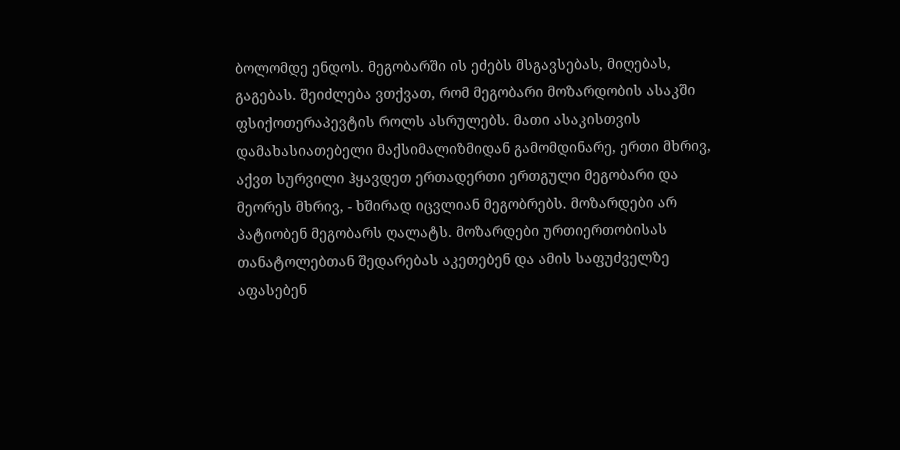ბოლომდე ენდოს. მეგობარში ის ეძებს მსგავსებას, მიღებას, გაგებას. შეიძლება ვთქვათ, რომ მეგობარი მოზარდობის ასაკში ფსიქოთერაპევტის როლს ასრულებს. მათი ასაკისთვის დამახასიათებელი მაქსიმალიზმიდან გამომდინარე, ერთი მხრივ, აქვთ სურვილი ჰყავდეთ ერთადერთი ერთგული მეგობარი და მეორეს მხრივ, - ხშირად იცვლიან მეგობრებს. მოზარდები არ პატიობენ მეგობარს ღალატს. მოზარდები ურთიერთობისას თანატოლებთან შედარებას აკეთებენ და ამის საფუძველზე აფასებენ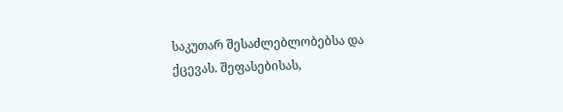საკუთარ შესაძლებლობებსა და ქცევას. შეფასებისას,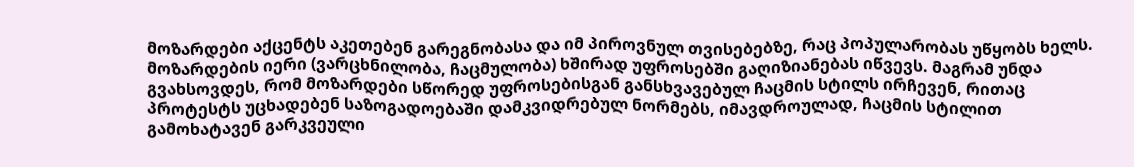მოზარდები აქცენტს აკეთებენ გარეგნობასა და იმ პიროვნულ თვისებებზე, რაც პოპულარობას უწყობს ხელს. მოზარდების იერი (ვარცხნილობა, ჩაცმულობა) ხშირად უფროსებში გაღიზიანებას იწვევს. მაგრამ უნდა გვახსოვდეს, რომ მოზარდები სწორედ უფროსებისგან განსხვავებულ ჩაცმის სტილს ირჩევენ, რითაც პროტესტს უცხადებენ საზოგადოებაში დამკვიდრებულ ნორმებს, იმავდროულად, ჩაცმის სტილით გამოხატავენ გარკვეული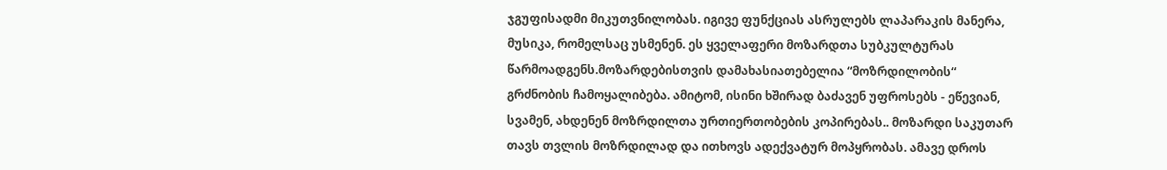ჯგუფისადმი მიკუთვნილობას. იგივე ფუნქციას ასრულებს ლაპარაკის მანერა, მუსიკა, რომელსაც უსმენენ. ეს ყველაფერი მოზარდთა სუბკულტურას წარმოადგენს.მოზარდებისთვის დამახასიათებელია “მოზრდილობის“ გრძნობის ჩამოყალიბება. ამიტომ, ისინი ხშირად ბაძავენ უფროსებს - ეწევიან, სვამენ, ახდენენ მოზრდილთა ურთიერთობების კოპირებას.. მოზარდი საკუთარ თავს თვლის მოზრდილად და ითხოვს ადექვატურ მოპყრობას. ამავე დროს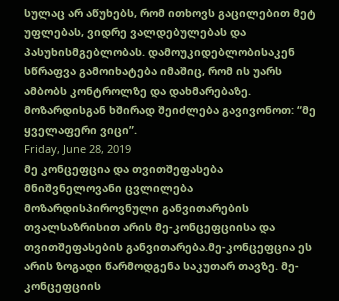სულაც არ აწუხებს, რომ ითხოვს გაცილებით მეტ უფლებას, ვიდრე ვალდებულებას და პასუხისმგებლობას. დამოუკიდებლობისაკენ სწრაფვა გამოიხატება იმაშიც, რომ ის უარს ამბობს კონტროლზე და დახმარებაზე. მოზარდისგან ხშირად შეიძლება გავივონოთ: “მე ყველაფერი ვიცი”.
Friday, June 28, 2019
მე კონცეფცია და თვითშეფასება
მნიშვნელოვანი ცვლილება მოზარდისპიროვნული განვითარების თვალსაზრისით არის მე-კონცეფციისა და თვითშეფასების განვითარება.მე-კონცეფცია ეს არის ზოგადი წარმოდგენა საკუთარ თავზე. მე-კონცეფციის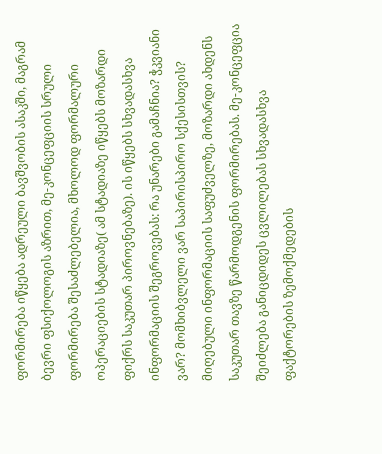ფორმირება იწყება ადრეული ბავშვობის ასაკში, მაგრამ ბევრი ფსიქოლოგის აზრით, მე-კონცეფციის სრული ფორმირება შესაძლებელია, მხოლოდ ფორმალური ოპერაციების სტადიაზე( ამ სტადიაზე იწყებს მოზარდი ფიქრს საკუთარ პიროვნებაზე). ის იწყებს სხვადასხვა ინფორმაციის შეგროვებას: რა უნარები გამაჩნია? ჭკვიანი ვარ? მომხიბვლელი ვარ საპირისპირო სქესისთვის? მიღებული ინფორმაციის საფუძველზე, მოზარდი ახდენს საკუთარ თავზე წარმოდგენის ფორმირებას. მე-კონცეფცია შეიძლება განიცდიდეს ცვლილებას სხვადასხვა ფაქტორების ზემოქმედების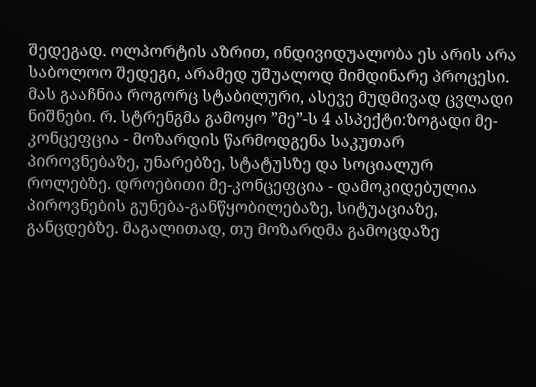შედეგად. ოლპორტის აზრით, ინდივიდუალობა ეს არის არა საბოლოო შედეგი, არამედ უშუალოდ მიმდინარე პროცესი. მას გააჩნია როგორც სტაბილური, ასევე მუდმივად ცვლადი ნიშნები. რ. სტრენგმა გამოყო ”მე”-ს 4 ასპექტი:ზოგადი მე-კონცეფცია - მოზარდის წარმოდგენა საკუთარ პიროვნებაზე, უნარებზე, სტატუსზე და სოციალურ როლებზე. დროებითი მე-კონცეფცია - დამოკიდებულია პიროვნების გუნება-განწყობილებაზე, სიტუაციაზე, განცდებზე. მაგალითად, თუ მოზარდმა გამოცდაზე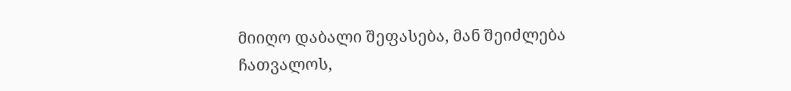მიიღო დაბალი შეფასება, მან შეიძლება ჩათვალოს,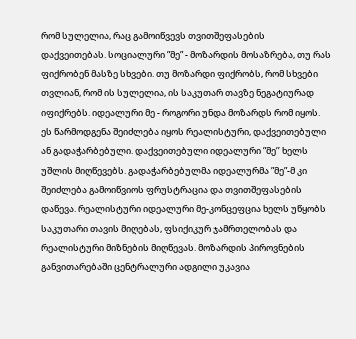რომ სულელია, რაც გამოიწვევს თვითშეფასების დაქვეითებას. სოციალური ”მე” - მოზარდის მოსაზრება, თუ რას ფიქრობენ მასზე სხვები. თუ მოზარდი ფიქრობს, რომ სხვები თვლიან, რომ ის სულელია, ის საკუთარ თავზე ნეგატიურად იფიქრებს. იდეალური მე - როგორი უნდა მოზარდს რომ იყოს. ეს წარმოდგენა შეიძლება იყოს რეალისტური, დაქვეითებული ან გადაჭარბებული. დაქვეითებული იდეალური ”მე’’ ხელს უშლის მიღწევებს. გადაჭარბებულმა იდეალურმა ”მე”-მ კი შეიძლება გამოიწვიოს ფრუსტრაცია და თვითშეფასების დაწევა. რეალისტური იდეალური მე-კონცეფცია ხელს უწყობს საკუთარი თავის მიღებას, ფსიქიკურ ჯამრთელობას და რეალისტური მიზნების მიღწევას. მოზარდის პიროვნების განვითარებაში ცენტრალური ადგილი უკავია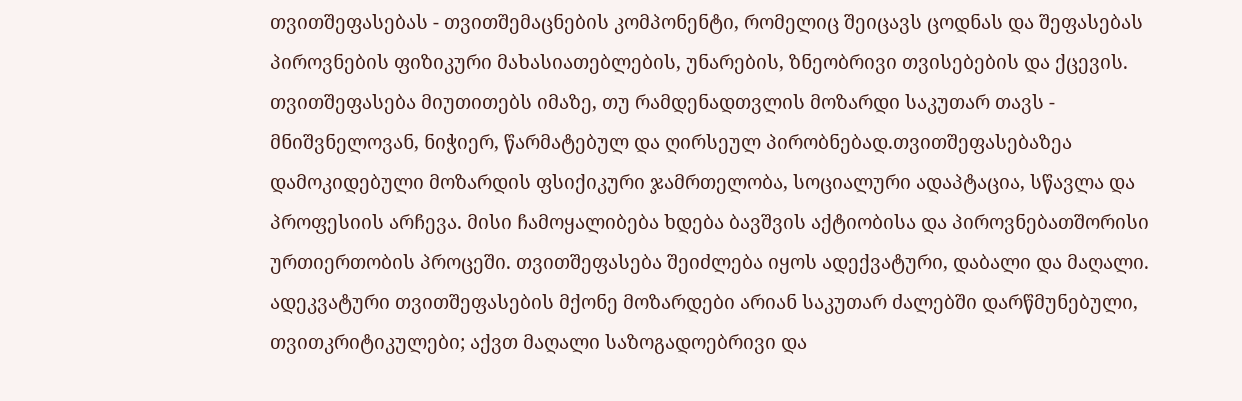თვითშეფასებას - თვითშემაცნების კომპონენტი, რომელიც შეიცავს ცოდნას და შეფასებას პიროვნების ფიზიკური მახასიათებლების, უნარების, ზნეობრივი თვისებების და ქცევის. თვითშეფასება მიუთითებს იმაზე, თუ რამდენადთვლის მოზარდი საკუთარ თავს - მნიშვნელოვან, ნიჭიერ, წარმატებულ და ღირსეულ პირობნებად.თვითშეფასებაზეა დამოკიდებული მოზარდის ფსიქიკური ჯამრთელობა, სოციალური ადაპტაცია, სწავლა და პროფესიის არჩევა. მისი ჩამოყალიბება ხდება ბავშვის აქტიობისა და პიროვნებათშორისი ურთიერთობის პროცეში. თვითშეფასება შეიძლება იყოს ადექვატური, დაბალი და მაღალი. ადეკვატური თვითშეფასების მქონე მოზარდები არიან საკუთარ ძალებში დარწმუნებული, თვითკრიტიკულები; აქვთ მაღალი საზოგადოებრივი და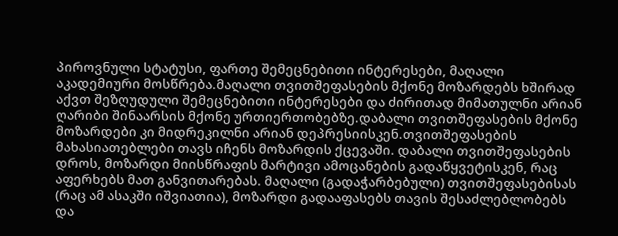პიროვნული სტატუსი, ფართე შემეცნებითი ინტერესები, მაღალი აკადემიური მოსწრება.მაღალი თვითშეფასების მქონე მოზარდებს ხშირად აქვთ შეზღუდული შემეცნებითი ინტერესები და ძირითად მიმათულნი არიან ღარიბი შინაარსის მქონე ურთიერთობებზე.დაბალი თვითშეფასების მქონე მოზარდები კი მიდრეკილნი არიან დეპრესიისკენ.თვითშეფასების მახასიათებლები თავს იჩენს მოზარდის ქცევაში. დაბალი თვითშეფასების დროს, მოზარდი მიისწრაფის მარტივი ამოცანების გადაწყვეტისკენ, რაც აფერხებს მათ განვითარებას. მაღალი (გადაჭარბებული) თვითშეფასებისას (რაც ამ ასაკში იშვიათია), მოზარდი გადააფასებს თავის შესაძლებლობებს და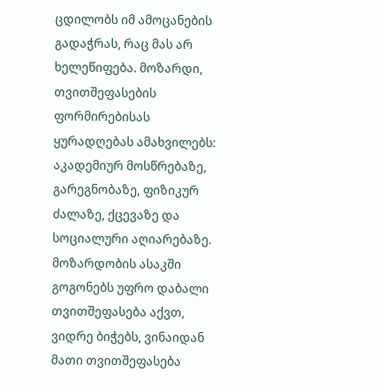ცდილობს იმ ამოცანების გადაჭრას, რაც მას არ ხელეწიფება. მოზარდი, თვითშეფასების ფორმირებისას ყურადღებას ამახვილებს: აკადემიურ მოსწრებაზე, გარეგნობაზე, ფიზიკურ ძალაზე, ქცევაზე და სოციალური აღიარებაზე. მოზარდობის ასაკში გოგონებს უფრო დაბალი თვითშეფასება აქვთ, ვიდრე ბიჭებს, ვინაიდან მათი თვითშეფასება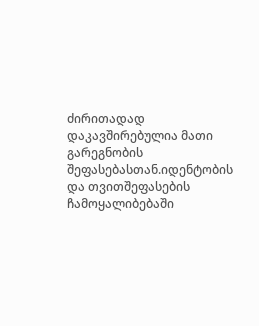ძირითადად დაკავშირებულია მათი გარეგნობის შეფასებასთან.იდენტობის და თვითშეფასების ჩამოყალიბებაში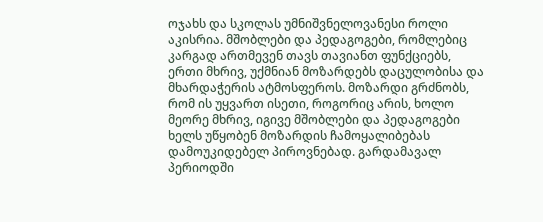ოჯახს და სკოლას უმნიშვნელოვანესი როლი აკისრია. მშობლები და პედაგოგები, რომლებიც კარგად ართმევენ თავს თავიანთ ფუნქციებს, ერთი მხრივ, უქმნიან მოზარდებს დაცულობისა და მხარდაჭერის ატმოსფეროს. მოზარდი გრძნობს, რომ ის უყვართ ისეთი, როგორიც არის, ხოლო მეორე მხრივ, იგივე მშობლები და პედაგოგები ხელს უწყობენ მოზარდის ჩამოყალიბებას დამოუკიდებელ პიროვნებად. გარდამავალ პერიოდში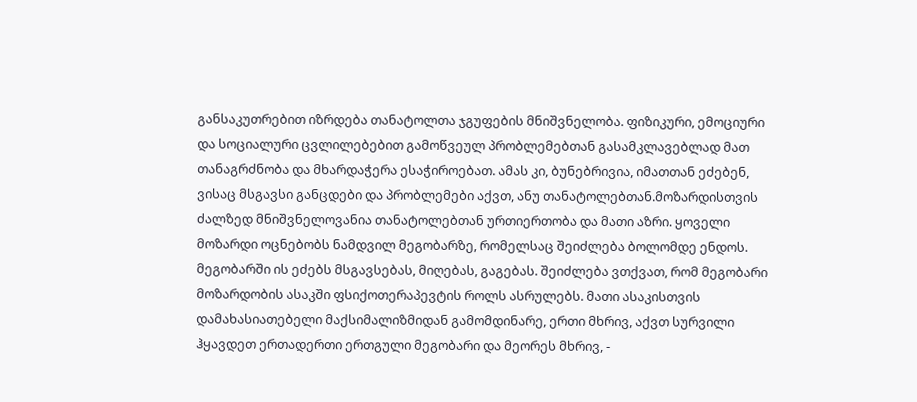განსაკუთრებით იზრდება თანატოლთა ჯგუფების მნიშვნელობა. ფიზიკური, ემოციური და სოციალური ცვლილებებით გამოწვეულ პრობლემებთან გასამკლავებლად მათ თანაგრძნობა და მხარდაჭერა ესაჭიროებათ. ამას კი, ბუნებრივია, იმათთან ეძებენ, ვისაც მსგავსი განცდები და პრობლემები აქვთ, ანუ თანატოლებთან.მოზარდისთვის ძალზედ მნიშვნელოვანია თანატოლებთან ურთიერთობა და მათი აზრი. ყოველი მოზარდი ოცნებობს ნამდვილ მეგობარზე, რომელსაც შეიძლება ბოლომდე ენდოს. მეგობარში ის ეძებს მსგავსებას, მიღებას, გაგებას. შეიძლება ვთქვათ, რომ მეგობარი მოზარდობის ასაკში ფსიქოთერაპევტის როლს ასრულებს. მათი ასაკისთვის დამახასიათებელი მაქსიმალიზმიდან გამომდინარე, ერთი მხრივ, აქვთ სურვილი ჰყავდეთ ერთადერთი ერთგული მეგობარი და მეორეს მხრივ, -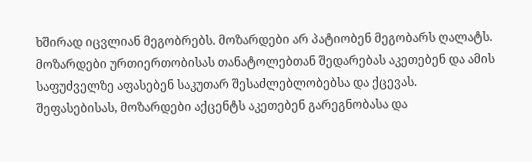ხშირად იცვლიან მეგობრებს. მოზარდები არ პატიობენ მეგობარს ღალატს. მოზარდები ურთიერთობისას თანატოლებთან შედარებას აკეთებენ და ამის საფუძველზე აფასებენ საკუთარ შესაძლებლობებსა და ქცევას. შეფასებისას, მოზარდები აქცენტს აკეთებენ გარეგნობასა და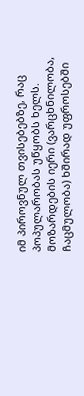იმ პიროვნულ თვისებებზე, რაც პოპულარობას უწყობს ხელს. მოზარდების იერი (ვარცხნილობა, ჩაცმულობა) ხშირად უფროსებში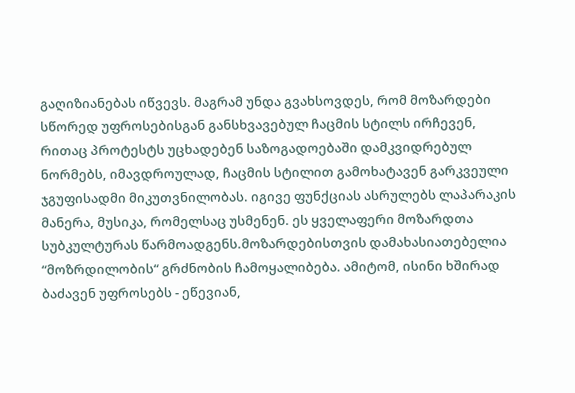გაღიზიანებას იწვევს. მაგრამ უნდა გვახსოვდეს, რომ მოზარდები სწორედ უფროსებისგან განსხვავებულ ჩაცმის სტილს ირჩევენ, რითაც პროტესტს უცხადებენ საზოგადოებაში დამკვიდრებულ ნორმებს, იმავდროულად, ჩაცმის სტილით გამოხატავენ გარკვეული ჯგუფისადმი მიკუთვნილობას. იგივე ფუნქციას ასრულებს ლაპარაკის მანერა, მუსიკა, რომელსაც უსმენენ. ეს ყველაფერი მოზარდთა სუბკულტურას წარმოადგენს.მოზარდებისთვის დამახასიათებელია “მოზრდილობის“ გრძნობის ჩამოყალიბება. ამიტომ, ისინი ხშირად ბაძავენ უფროსებს - ეწევიან,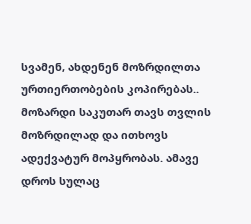სვამენ, ახდენენ მოზრდილთა ურთიერთობების კოპირებას.. მოზარდი საკუთარ თავს თვლის მოზრდილად და ითხოვს ადექვატურ მოპყრობას. ამავე დროს სულაც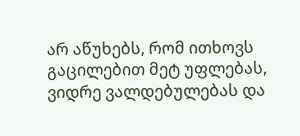არ აწუხებს, რომ ითხოვს გაცილებით მეტ უფლებას, ვიდრე ვალდებულებას და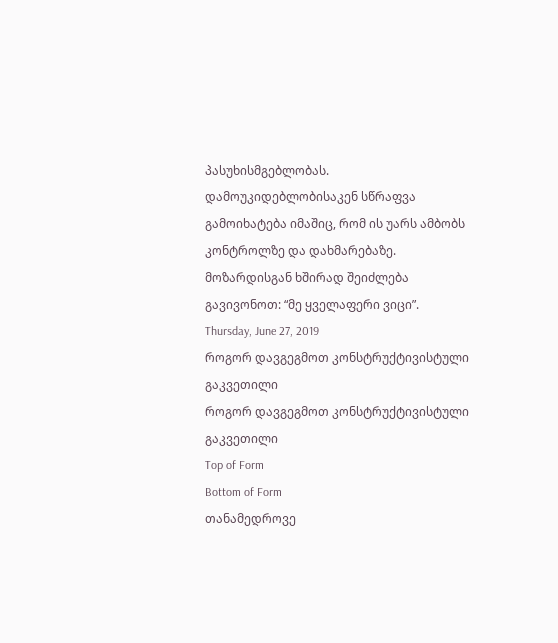პასუხისმგებლობას. დამოუკიდებლობისაკენ სწრაფვა გამოიხატება იმაშიც, რომ ის უარს ამბობს კონტროლზე და დახმარებაზე. მოზარდისგან ხშირად შეიძლება გავივონოთ: “მე ყველაფერი ვიცი”.
Thursday, June 27, 2019
როგორ დავგეგმოთ კონსტრუქტივისტული გაკვეთილი
როგორ დავგეგმოთ კონსტრუქტივისტული გაკვეთილი
Top of Form
Bottom of Form
თანამედროვე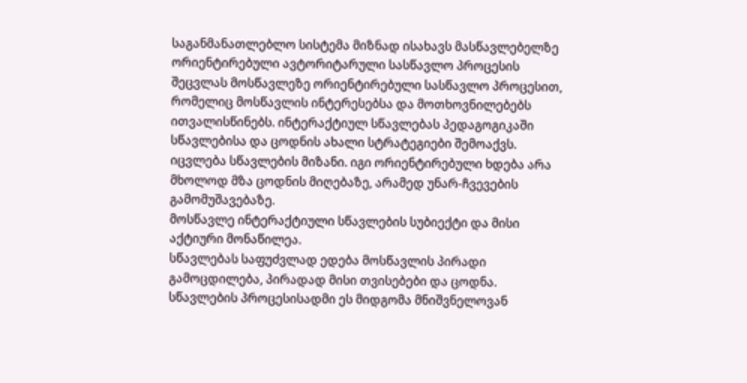საგანმანათლებლო სისტემა მიზნად ისახავს მასწავლებელზე ორიენტირებული ავტორიტარული სასწავლო პროცესის შეცვლას მოსწავლეზე ორიენტირებული სასწავლო პროცესით, რომელიც მოსწავლის ინტერესებსა და მოთხოვნილებებს ითვალისწინებს. ინტერაქტიულ სწავლებას პედაგოგიკაში სწავლებისა და ცოდნის ახალი სტრატეგიები შემოაქვს. იცვლება სწავლების მიზანი. იგი ორიენტირებული ხდება არა მხოლოდ მზა ცოდნის მიღებაზე, არამედ უნარ-ჩვევების გამომუშავებაზე.
მოსწავლე ინტერაქტიული სწავლების სუბიექტი და მისი აქტიური მონაწილეა.
სწავლებას საფუძვლად ედება მოსწავლის პირადი გამოცდილება, პირადად მისი თვისებები და ცოდნა.
სწავლების პროცესისადმი ეს მიდგომა მნიშვნელოვან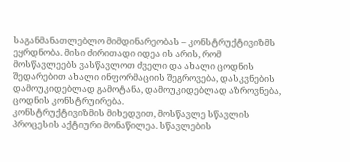საგანმანათლებლო მიმდინარეობას – კონსტრუქტივიზმს ეყრდნობა. მისი ძირითადი იდეა ის არის, რომ მოსწავლეებს ვასწავლოთ ძველი და ახალი ცოდნის შედარებით ახალი ინფორმაციის შეგროვება, დასკვნების დამოუკიდებლად გამოტანა, დამოუკიდებლად აზროვნება, ცოდნის კონსტრუირება.
კონსტრუქტივიზმის მიხედვით, მოსწავლე სწავლის პროცესის აქტიური მონაწილეა. სწავლების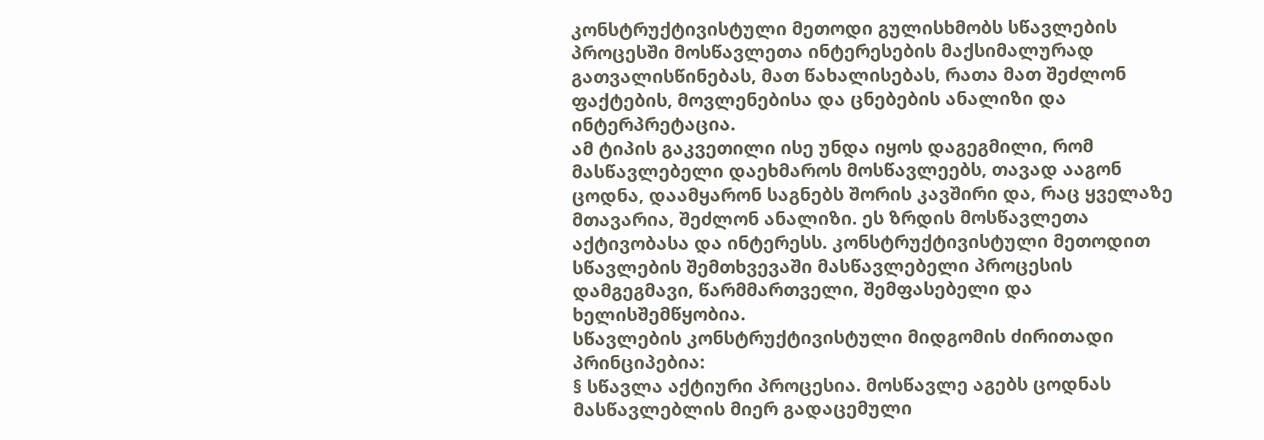კონსტრუქტივისტული მეთოდი გულისხმობს სწავლების პროცესში მოსწავლეთა ინტერესების მაქსიმალურად გათვალისწინებას, მათ წახალისებას, რათა მათ შეძლონ ფაქტების, მოვლენებისა და ცნებების ანალიზი და ინტერპრეტაცია.
ამ ტიპის გაკვეთილი ისე უნდა იყოს დაგეგმილი, რომ მასწავლებელი დაეხმაროს მოსწავლეებს, თავად ააგონ ცოდნა, დაამყარონ საგნებს შორის კავშირი და, რაც ყველაზე მთავარია, შეძლონ ანალიზი. ეს ზრდის მოსწავლეთა აქტივობასა და ინტერესს. კონსტრუქტივისტული მეთოდით სწავლების შემთხვევაში მასწავლებელი პროცესის დამგეგმავი, წარმმართველი, შემფასებელი და ხელისშემწყობია.
სწავლების კონსტრუქტივისტული მიდგომის ძირითადი პრინციპებია:
§ სწავლა აქტიური პროცესია. მოსწავლე აგებს ცოდნას მასწავლებლის მიერ გადაცემული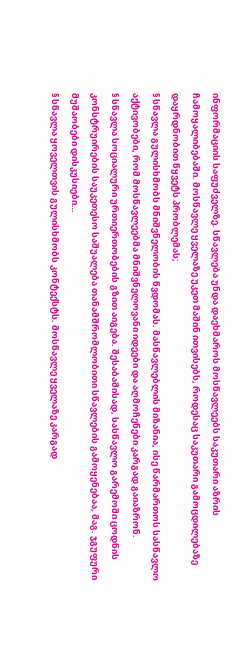ინფორმაციის საფუძველზე. სწავლება უნდა დაეხმაროს მოსწავლეებს საკუთარი აზრის ჩამოყალიბებაში. მოსწავლე ყველაზე უკეთ მაშინ ითვისებს, როდესაც საკუთარი გამოცდილებაზე დაყრდნობით წყვეტს პრობლემას;
§ სწავლა გულისხმობს მნიშვნელობის წვდომას. მასწავლებლის მიზანია, ისე წარმართოს სასწავლო აქტივობები, რომ მოსწავლეებმა მნიშვნელოვანი იდეები და აღმოჩენები კარგად გაიაზრონ.
§ სწავლა სოციალური ურთიერთობების გზით აიგება. შესაბამისად, სასწავლო გარემოში ცოდნის კონსტრუირების საუკეთესო საშუალება თანამშრომლობითი სწავლების გამოყენებაა, მაგ. ჯგუფური მუშაობები დისკუსიები…
§ სწავლა ყოველთვის გულისხმობს კონტექსტს. მოსწავლე ყველაზე კარგად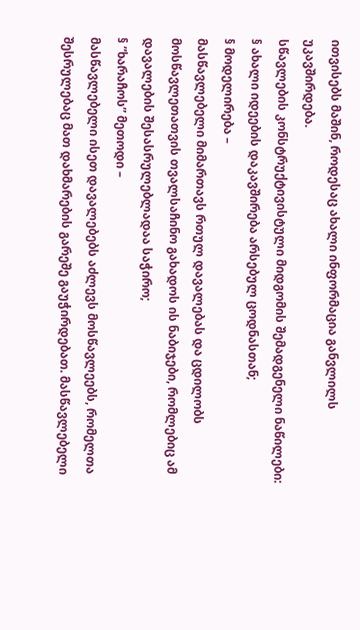ითვისებს მაშინ, როდესაც ახალი ინფორმაცია განვლილს უკავშირდება.
სწავლების კონსტრუქტივისტული მიდგომის შემადგენელი ნაწილები:
§ ახალი იდეების დაკავშირება არსებულ ცოდნასთან;
§ მოდელირება –
მასწავლებელი მიმართავს რთულ დავალებას და ცდილობს მოსწავლეთათვის თვალსაჩინო გახადოს ის ნაბიჯები, რომლებიც ამ დავალების შესასრულებლადაა საჭირო;
§ ”ხარაჩოს” მეთოდი –
მასწავლებელი ისეთ დავალებებს აძლევს მოსწავლეებს, რომელთა შესრულებაც მათ დახმარების გარეშე გაუჭირდებათ. მასწავლებელი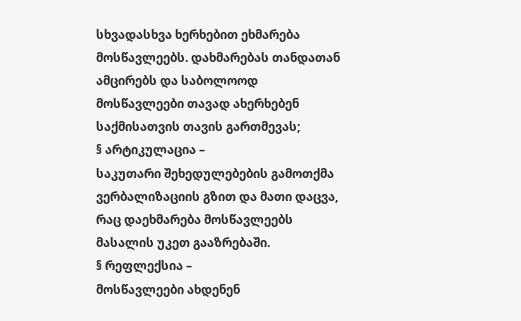სხვადასხვა ხერხებით ეხმარება მოსწავლეებს. დახმარებას თანდათან ამცირებს და საბოლოოდ მოსწავლეები თავად ახერხებენ საქმისათვის თავის გართმევას;
§ არტიკულაცია –
საკუთარი შეხედულებების გამოთქმა ვერბალიზაციის გზით და მათი დაცვა, რაც დაეხმარება მოსწავლეებს მასალის უკეთ გააზრებაში.
§ რეფლექსია –
მოსწავლეები ახდენენ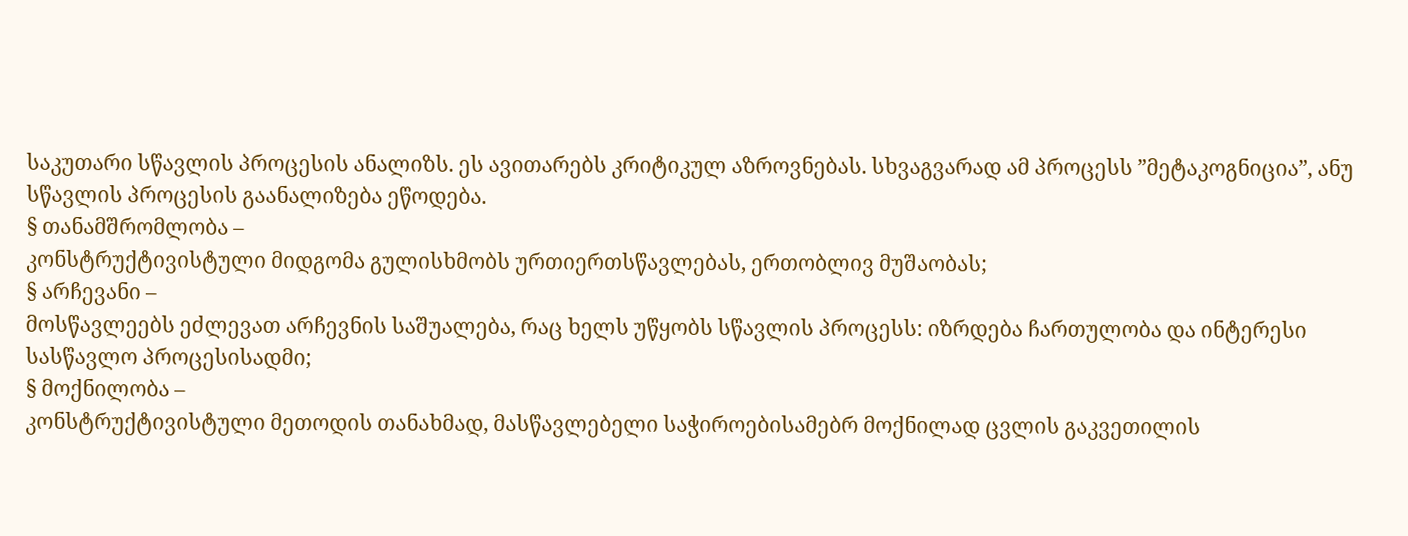საკუთარი სწავლის პროცესის ანალიზს. ეს ავითარებს კრიტიკულ აზროვნებას. სხვაგვარად ამ პროცესს ”მეტაკოგნიცია”, ანუ სწავლის პროცესის გაანალიზება ეწოდება.
§ თანამშრომლობა –
კონსტრუქტივისტული მიდგომა გულისხმობს ურთიერთსწავლებას, ერთობლივ მუშაობას;
§ არჩევანი –
მოსწავლეებს ეძლევათ არჩევნის საშუალება, რაც ხელს უწყობს სწავლის პროცესს: იზრდება ჩართულობა და ინტერესი სასწავლო პროცესისადმი;
§ მოქნილობა –
კონსტრუქტივისტული მეთოდის თანახმად, მასწავლებელი საჭიროებისამებრ მოქნილად ცვლის გაკვეთილის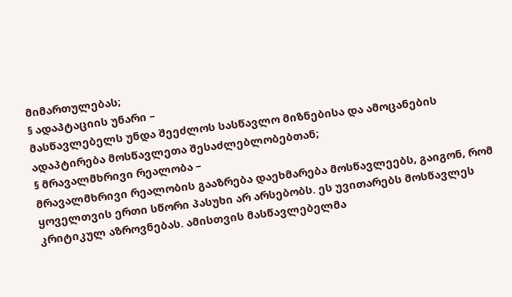მიმართულებას;
§ ადაპტაციის უნარი –
მასწავლებელს უნდა შეეძლოს სასწავლო მიზნებისა და ამოცანების ადაპტირება მოსწავლეთა შესაძლებლობებთან;
§ მრავალმხრივი რეალობა –
მრავალმხრივი რეალობის გააზრება დაეხმარება მოსწავლეებს, გაიგონ, რომ ყოველთვის ერთი სწორი პასუხი არ არსებობს. ეს უვითარებს მოსწავლეს კრიტიკულ აზროვნებას. ამისთვის მასწავლებელმა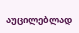აუცილებლად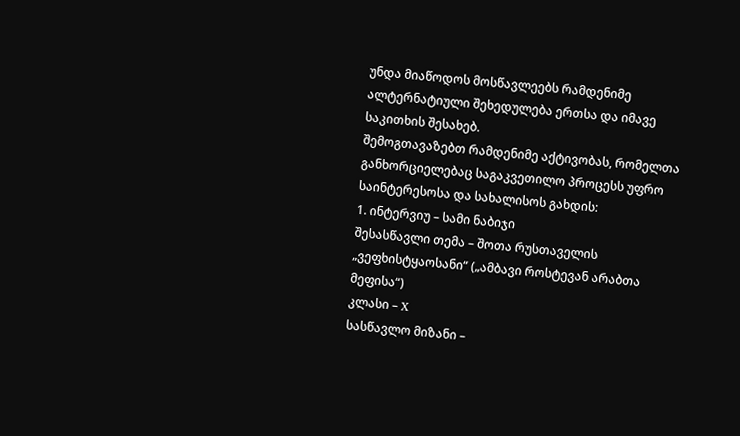უნდა მიაწოდოს მოსწავლეებს რამდენიმე ალტერნატიული შეხედულება ერთსა და იმავე საკითხის შესახებ.
შემოგთავაზებთ რამდენიმე აქტივობას, რომელთა განხორციელებაც საგაკვეთილო პროცესს უფრო საინტერესოსა და სახალისოს გახდის:
1. ინტერვიუ – სამი ნაბიჯი
შესასწავლი თემა – შოთა რუსთაველის „ვეფხისტყაოსანი“ („ამბავი როსტევან არაბთა მეფისა“)
კლასი – X
სასწავლო მიზანი –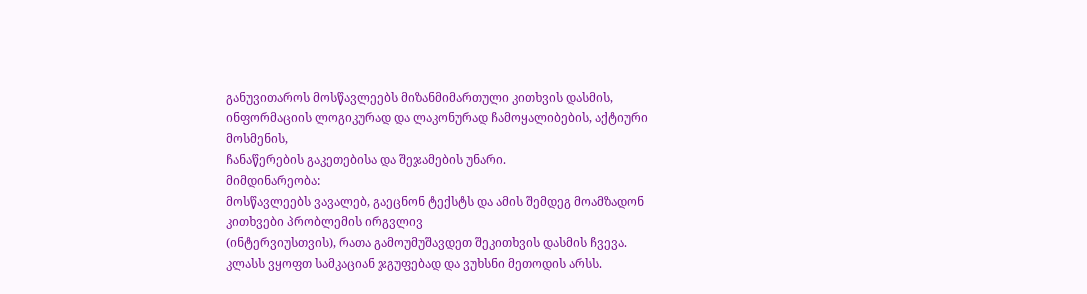განუვითაროს მოსწავლეებს მიზანმიმართული კითხვის დასმის, ინფორმაციის ლოგიკურად და ლაკონურად ჩამოყალიბების, აქტიური მოსმენის,
ჩანაწერების გაკეთებისა და შეჯამების უნარი.
მიმდინარეობა:
მოსწავლეებს ვავალებ, გაეცნონ ტექსტს და ამის შემდეგ მოამზადონ კითხვები პრობლემის ირგვლივ
(ინტერვიუსთვის), რათა გამოუმუშავდეთ შეკითხვის დასმის ჩვევა.
კლასს ვყოფთ სამკაციან ჯგუფებად და ვუხსნი მეთოდის არსს.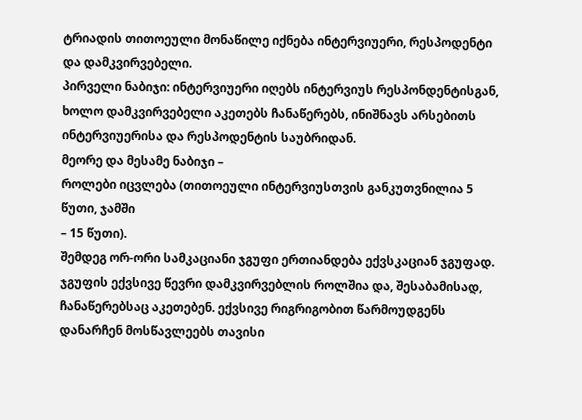ტრიადის თითოეული მონაწილე იქნება ინტერვიუერი, რესპოდენტი და დამკვირვებელი.
პირველი ნაბიჯი: ინტერვიუერი იღებს ინტერვიუს რესპონდენტისგან, ხოლო დამკვირვებელი აკეთებს ჩანაწერებს, ინიშნავს არსებითს ინტერვიუერისა და რესპოდენტის საუბრიდან.
მეორე და მესამე ნაბიჯი –
როლები იცვლება (თითოეული ინტერვიუსთვის განკუთვნილია 5 წუთი, ჯამში
– 15 წუთი).
შემდეგ ორ-ორი სამკაციანი ჯგუფი ერთიანდება ექვსკაციან ჯგუფად. ჯგუფის ექვსივე წევრი დამკვირვებლის როლშია და, შესაბამისად, ჩანაწერებსაც აკეთებენ. ექვსივე რიგრიგობით წარმოუდგენს დანარჩენ მოსწავლეებს თავისი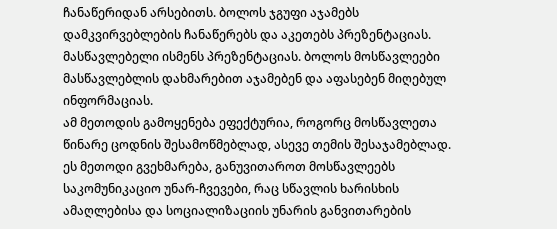ჩანაწერიდან არსებითს. ბოლოს ჯგუფი აჯამებს დამკვირვებლების ჩანაწერებს და აკეთებს პრეზენტაციას.
მასწავლებელი ისმენს პრეზენტაციას. ბოლოს მოსწავლეები მასწავლებლის დახმარებით აჯამებენ და აფასებენ მიღებულ ინფორმაციას.
ამ მეთოდის გამოყენება ეფექტურია, როგორც მოსწავლეთა წინარე ცოდნის შესამოწმებლად, ასევე თემის შესაჯამებლად.
ეს მეთოდი გვეხმარება, განუვითაროთ მოსწავლეებს საკომუნიკაციო უნარ-ჩვევები, რაც სწავლის ხარისხის ამაღლებისა და სოციალიზაციის უნარის განვითარების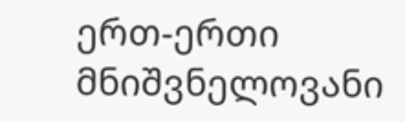ერთ-ერთი მნიშვნელოვანი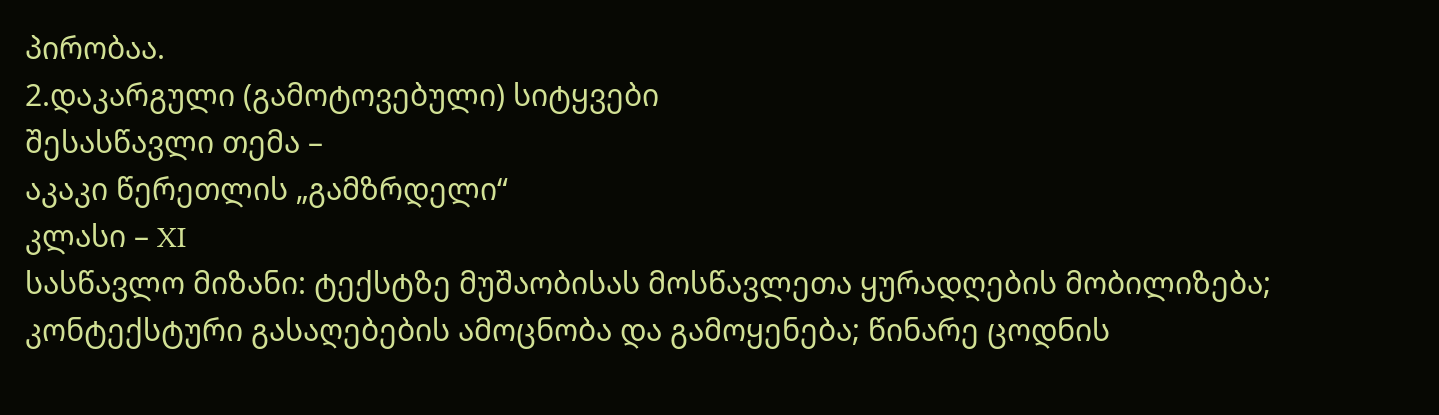პირობაა.
2.დაკარგული (გამოტოვებული) სიტყვები
შესასწავლი თემა –
აკაკი წერეთლის „გამზრდელი“
კლასი – XI
სასწავლო მიზანი: ტექსტზე მუშაობისას მოსწავლეთა ყურადღების მობილიზება; კონტექსტური გასაღებების ამოცნობა და გამოყენება; წინარე ცოდნის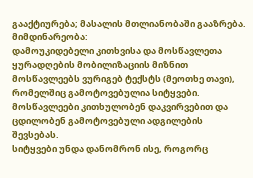გააქტიურება; მასალის მთლიანობაში გააზრება.
მიმდინარეობა:
დამოუკიდებელი კითხვისა და მოსწავლეთა ყურადღების მობილიზაციის მიზნით მოსწავლეებს ვურიგებ ტექსტს (მეოთხე თავი), რომელშიც გამოტოვებულია სიტყვები. მოსწავლეები კითხულობენ დაკვირვებით და ცდილობენ გამოტოვებული ადგილების შევსებას.
სიტყვები უნდა დანომრონ ისე, როგორც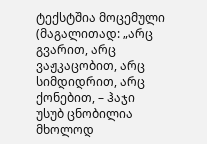ტექსტშია მოცემული (მაგალითად: „არც გვარით, არც ვაჟკაცობით, არც სიმდიდრით, არც ქონებით, – ჰაჯი უსუბ ცნობილია მხოლოდ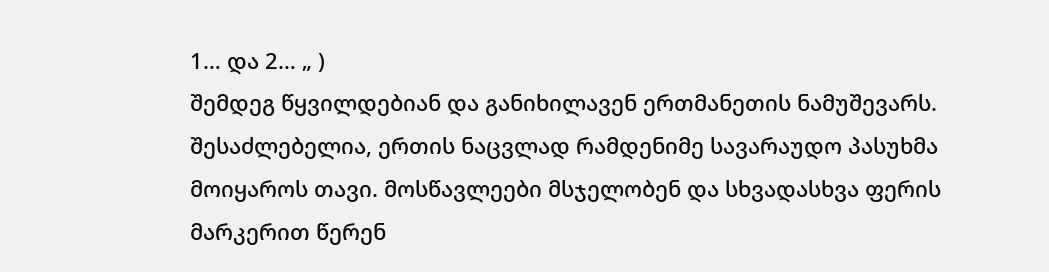1… და 2… „ )
შემდეგ წყვილდებიან და განიხილავენ ერთმანეთის ნამუშევარს. შესაძლებელია, ერთის ნაცვლად რამდენიმე სავარაუდო პასუხმა მოიყაროს თავი. მოსწავლეები მსჯელობენ და სხვადასხვა ფერის მარკერით წერენ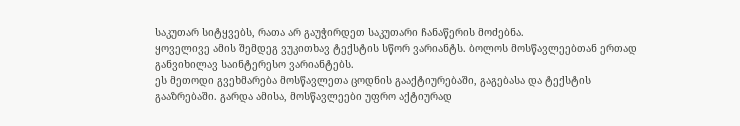საკუთარ სიტყვებს, რათა არ გაუჭირდეთ საკუთარი ჩანაწერის მოძებნა.
ყოველივე ამის შემდეგ ვუკითხავ ტექსტის სწორ ვარიანტს. ბოლოს მოსწავლეებთან ერთად განვიხილავ საინტერესო ვარიანტებს.
ეს მეთოდი გვეხმარება მოსწავლეთა ცოდნის გააქტიურებაში, გაგებასა და ტექსტის
გააზრებაში. გარდა ამისა, მოსწავლეები უფრო აქტიურად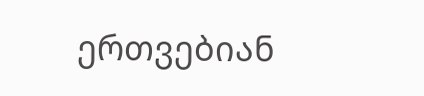ერთვებიან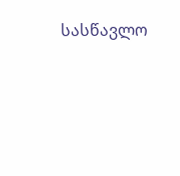სასწავლო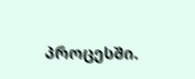პროცესში.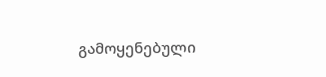გამოყენებული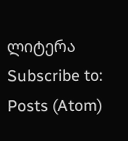ლიტერა
Subscribe to:
Posts (Atom)